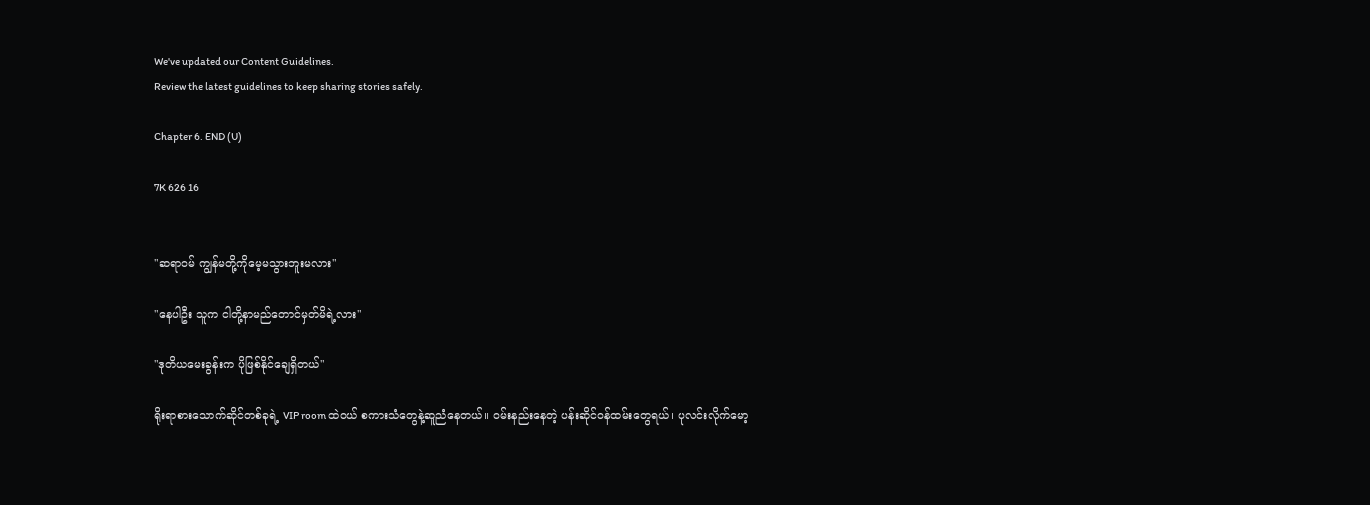We've updated our Content Guidelines.
Review the latest guidelines to keep sharing stories safely.

Chapter 6. END (U)

7K 626 16


"ဆရာဝမ် ကျွန်မတို့ကိုမေ့မသွားဘူးမလား"

"နေပါဦး သူက ငါတို့နာမည်တောင်မှတ်မိရဲ့လား"

"ဒုတိယမေးခွန်းက ပိုဖြစ်နိုင်ချေရှိတယ်"

ရိုးရာစားသောက်ဆိုင်တစ်ခုရဲ့ VIP room ထဲဝယ် စကားသံတွေနဲ့ဆူညံနေတယ်။ ဝမ်းနည်းနေတဲ့ ပန်းဆိုင်ဝန်ထမ်းတွေရယ်၊ ပုလင်းလိုက်မော့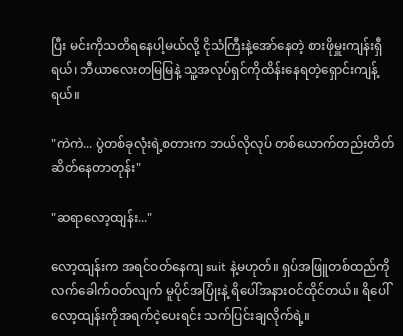ပြီး မင်းကိုသတိရနေပါ့မယ်လို့ ငိုသံကြီးနဲ့အော်နေတဲ့ စားဖိုမှူးကျန်းရှီရယ်၊ ဘီယာလေးတမြမြနဲ့ သူ့အလုပ်ရှင်ကိုထိန်းနေရတဲ့ရှောင်းကျန့်ရယ်။

"ကဲကဲ... ပွဲတစ်ခုလုံးရဲ့စတားက ဘယ်လိုလုပ် တစ်ယောက်တည်းတိတ်ဆိတ်နေတာတုန်း"

"ဆရာလော့ထျန်း..."

လော့ထျန်းက အရင်ဝတ်နေကျ suit နဲ့မဟုတ်။ ရှပ်အဖြူတစ်ထည်ကို လက်ခေါက်ဝတ်လျက် မူပိုင်အပြုံးနဲ့ ရိပေါ်အနားဝင်ထိုင်တယ်။ ရိပေါ် လော့ထျန်းကိုအရက်ငဲ့ပေးရင်း သက်ပြင်းချလိုက်ရဲ့။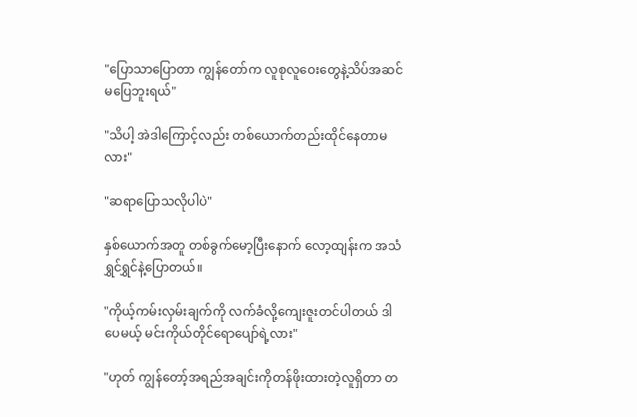"ပြောသာပြောတာ ကျွန်တော်က လူစုလူဝေးတွေနဲ့သိပ်အဆင်မပြေဘူးရယ်"

"သိပါ့ အဲဒါကြောင့်လည်း တစ်ယောက်တည်းထိုင်နေတာမလား"

"ဆရာပြောသလိုပါပဲ"

နှစ်ယောက်အတူ တစ်ခွက်မော့ပြီးနောက် လော့ထျန်းက အသံရွှင်ရွှင်နဲ့ပြောတယ်။

"ကိုယ့်ကမ်းလှမ်းချက်ကို လက်ခံလို့ကျေးဇူးတင်ပါတယ် ဒါပေမယ့် မင်းကိုယ်တိုင်ရောပျော်ရဲ့လား"

"ဟုတ် ကျွန်တော့်အရည်အချင်းကိုတန်ဖိုးထားတဲ့လူရှိတာ တ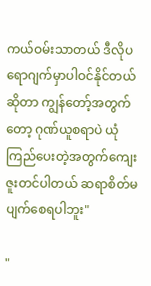ကယ်ဝမ်းသာတယ် ဒီလိုပရောဂျက်မှာပါဝင်နိုင်တယ်ဆိုတာ ကျွန်တော့်အတွက်တော့ ဂုဏ်ယူစရာပဲ ယုံကြည်ပေးတဲ့အတွက်ကျေးဇူးတင်ပါတယ် ဆရာစိတ်မပျက်စေရပါဘူး"

"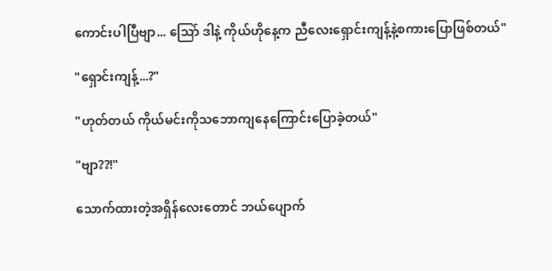ကောင်းပါပြီဗျာ... သြော် ဒါနဲ့ ကိုယ်ဟိုနေ့က ညီလေးရှောင်းကျန့်နဲ့စကားပြောဖြစ်တယ်"

"ရှောင်းကျန့်...?"

"ဟုတ်တယ် ကိုယ်မင်းကိုသဘောကျနေကြောင်းပြောခဲ့တယ်"

"ဗျာ??!"

သောက်ထားတဲ့အရှိန်လေးတောင် ဘယ်ပျောက်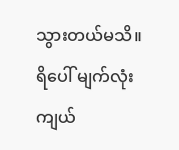သွားတယ်မသိ။ ရိပေါ် မျက်လုံးကျယ်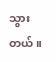သွားတယ်။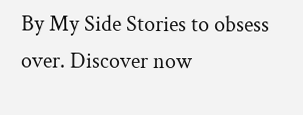By My Side Stories to obsess over. Discover now